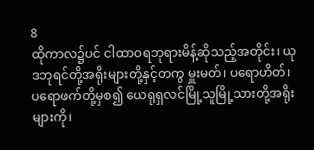8
ထိုကာလ၌ပင် ငါထာဝရဘုရားမိန့်ဆိုသည့်အတိုင်း၊ ယုဒဘုရင်တို့အရိုးများတို့နှင့်တကွ မှူးမတ်၊ ပရောဟိတ်၊ ပရောဖက်တို့မှစ၍ ယေရုရှလင်မြို့သူမြို့သားတို့အရိုးများကို၊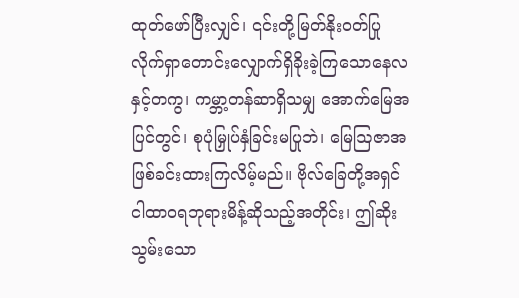ထုတ်ဖော်ပြီးလျှင်၊ ၎င်းတို့မြတ်နိုးဝတ်ပြုလိုက်ရှာတောင်းလျှောက်ရှိခိုးခဲ့ကြသောနေလနှင့်တကွ၊ ကမ္ဘာ့တန်ဆာရှိသမျှ အောက်မြေအပြင်တွင်၊ စုပုံမြှုပ်နှံခြင်းမပြုဘဲ၊ မြေဩဇာအဖြစ်ခင်းထားကြလိမ့်မည်။ ဗိုလ်ခြေတို့အရှင်ငါထာဝရဘုရားမိန့်ဆိုသည့်အတိုင်း၊ ဤဆိုးသွမ်းသော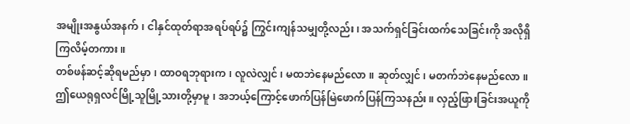အမျိုးအနွယ်အနက်၊ ငါနှင်ထုတ်ရာအရပ်ရပ်၌ ကြွင်းကျန်သမျှတို့လည်း၊ အသက်ရှင်ခြင်းထက်သေခြင်းကို အလိုရှိကြလိမ့်တကား။
တစ်ဖန်ဆင့်ဆိုရမည်မှာ၊ ထာဝရဘုရားက၊ လူလဲလျှင်၊ မထဘဲနေမည်လော။ ဆုတ်လျှင်၊ မတက်ဘဲနေမည်လော။ ဤယေရုရှလင်မြို့သူမြို့သားတို့မှာမူ၊ အဘယ့်ကြောင့်ဖောက်ပြန်မြဲဖောက်ပြန်ကြသနည်း။ လှည့်ဖြားခြင်းအယူကို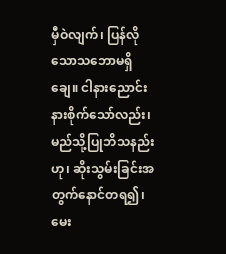မှီဝဲလျက်၊ ပြန်လိုသောသဘောမရှိချေ။ ငါနားညောင်းနားစိုက်သော်လည်း၊ မည်သို့ပြုဘိသနည်းဟု၊ ဆိုးသွမ်းခြင်းအတွက်နောင်တရ၍၊ မေး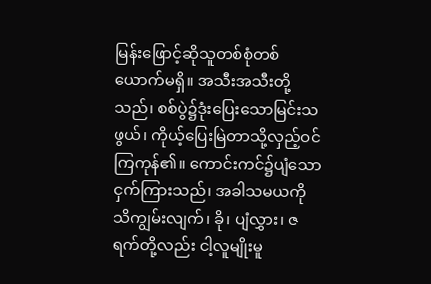မြန်းဖြောင့်ဆိုသူတစ်စုံတစ်ယောက်မရှိ။ အသီးအသီးတို့သည်၊ စစ်ပွဲ၌ဒုံးပြေးသောမြင်းသဖွယ်၊ ကိုယ့်ပြေးမြဲတာသို့လှည့်ဝင်ကြကုန်၏။ ကောင်းကင်၌ပျံသောငှက်ကြားသည်၊ အခါသမယကိုသိကျွမ်းလျက်၊ ခို၊ ပျံလွှား၊ ဇရက်တို့လည်း ငါ့လူမျိုးမူ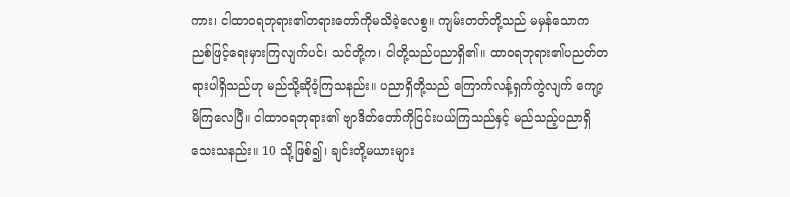ကား၊ ငါထာဝရဘုရား၏တရားတော်ကိုမသိခဲ့လေစွ။ ကျမ်းတတ်တို့သည် မမှန်သောကညစ်ဖြင့်ရေးမှားကြလျက်ပင်၊ သင်တို့က၊ ငါတို့သည်ပညာရှိ၏။ ထာဝရဘုရား၏ပညတ်တရားပါရှိသည်ဟု မည်သို့ဆိုဝံ့ကြသနည်း။ ပညာရှိတို့သည် ကြောက်လန့်ရှက်ကွဲလျက် ကျော့မိကြလေပြီ။ ငါထာဝရဘုရား၏ ဗျာဒိတ်တော်ကိုငြင်းပယ်ကြသည်နှင့် မည်သည့်ပညာရှိသေးသနည်း။ 10 သို့ဖြစ်၍၊ ချင်းတို့မယားများ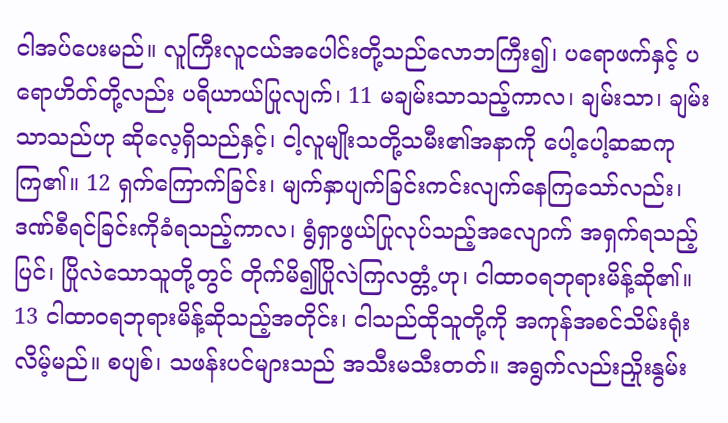ငါအပ်ပေးမည်။ လူကြီးလူငယ်အပေါင်းတို့သည်လောဘကြီး၍၊ ပရောဖက်နှင့် ပရောဟိတ်တို့လည်း ပရိယာယ်ပြုလျက်၊ 11 မချမ်းသာသည့်ကာလ၊ ချမ်းသာ၊ ချမ်းသာသည်ဟု ဆိုလေ့ရှိသည်နှင့်၊ ငါ့လူမျိုးသတို့သမီး၏အနာကို ပေါ့ပေါ့ဆဆကုကြ၏။ 12 ရှက်ကြောက်ခြင်း၊ မျက်နှာပျက်ခြင်းကင်းလျက်နေကြသော်လည်း၊ ဒဏ်စီရင်ခြင်းကိုခံရသည့်ကာလ၊ ရွံရှာဖွယ်ပြုလုပ်သည့်အလျောက် အရှက်ရသည့်ပြင်၊ ပြိုလဲသောသူတို့တွင် တိုက်မိ၍ပြိုလဲကြလတ္တံ့ဟု၊ ငါထာဝရဘုရားမိန့်ဆို၏။ 13 ငါထာဝရဘုရားမိန့်ဆိုသည့်အတိုင်း၊ ငါသည်ထိုသူတို့ကို အကုန်အစင်သိမ်းရုံးလိမ့်မည်။ စပျစ်၊ သဖန်းပင်များသည် အသီးမသီးတတ်။ အရွက်လည်းညှိုးနွမ်း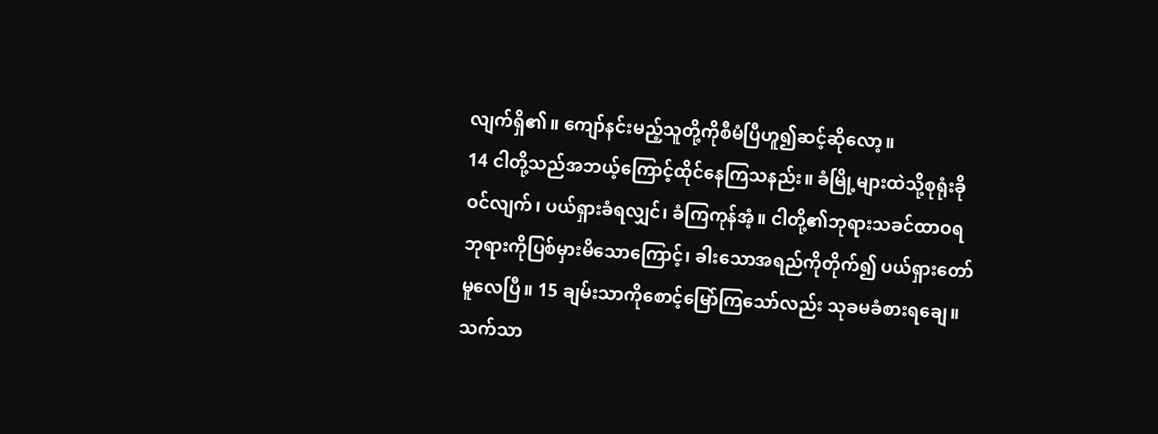လျက်ရှိ၏။ ကျော်နင်းမည့်သူတို့ကိုစီမံပြီဟူ၍ဆင့်ဆိုလော့။
14 ငါတို့သည်အဘယ့်ကြောင့်ထိုင်နေကြသနည်း။ ခံမြို့များထဲသို့စုရုံးခိုဝင်လျက်၊ ပယ်ရှားခံရလျှင်၊ ခံကြကုန်အံ့။ ငါတို့၏ဘုရားသခင်ထာဝရဘုရားကိုပြစ်မှားမိသောကြောင့်၊ ခါးသောအရည်ကိုတိုက်၍ ပယ်ရှားတော်မူလေပြီ။ 15 ချမ်းသာကိုစောင့်မြော်ကြသော်လည်း သုခမခံစားရချေ။ သက်သာ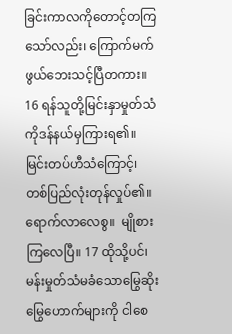ခြင်းကာလကိုတောင့်တကြသော်လည်း၊ ကြောက်မက်ဖွယ်ဘေးသင့်ပြီတကား။ 16 ရန်သူတို့မြင်းနှာမှုတ်သံကိုဒန်နယ်မှကြားရ၏။ မြင်းတပ်ဟီသံကြောင့်၊ တစ်ပြည်လုံးတုန်လှုပ်၏။ ရောက်လာလေစွ။  မျိုစားကြလေပြီ။ 17 ထိုသို့ပင်၊ မန်းမှုတ်သံမခံသောမြွေဆိုးမြွေဟောက်များကို ငါစေ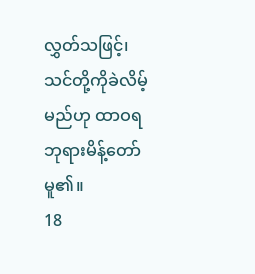လွှတ်သဖြင့်၊ သင်တို့ကိုခဲလိမ့်မည်ဟု ထာဝရဘုရားမိန့်တော်မူ၏။
18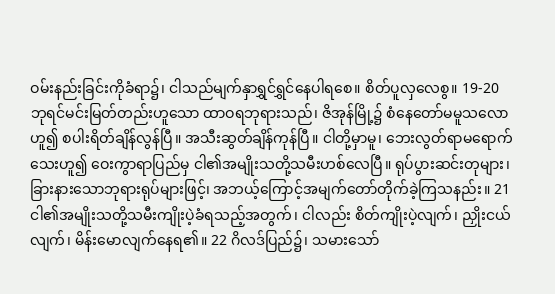ဝမ်းနည်းခြင်းကိုခံရာ၌၊ ငါသည်မျက်နှာရွှင်ရွှင်နေပါရစေ။ စိတ်ပူလှလေစွ။ 19-20 ဘုရင်မင်းမြတ်တည်းဟူသော ထာဝရဘုရားသည်၊ ဇိအုန်မြို့၌ စံနေတော်မမူသလောဟူ၍ စပါးရိတ်ချိန်လွန်ပြီ။ အသီးဆွတ်ချိန်ကုန်ပြီ။ ငါတို့မှာမူ၊ ဘေးလွတ်ရာမရောက်သေးဟူ၍ ဝေးကွာရာပြည်မှ ငါ၏အမျိုးသတို့သမီးဟစ်လေပြီ။ ရုပ်ပွားဆင်းတုများ၊ ခြားနားသောဘုရားရုပ်များဖြင့်၊ အဘယ့်ကြောင့်အမျက်တော်တိုက်ခဲ့ကြသနည်း။ 21 ငါ၏အမျိုးသတို့သမီးကျိုးပဲ့ခံရသည့်အတွက်၊ ငါလည်း စိတ်ကျိုးပဲ့လျက်၊ ညှိုးငယ်လျက်၊ မိန်းမောလျက်နေရ၏။ 22 ဂိလဒ်ပြည်၌၊ သမားသော်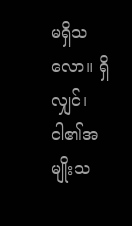မရှိသလော။ ရှိလျှင်၊ ငါ၏အမျိုးသ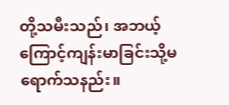တို့သမီးသည်၊ အဘယ့်ကြောင့်ကျန်းမာခြင်းသို့မရောက်သနည်း။